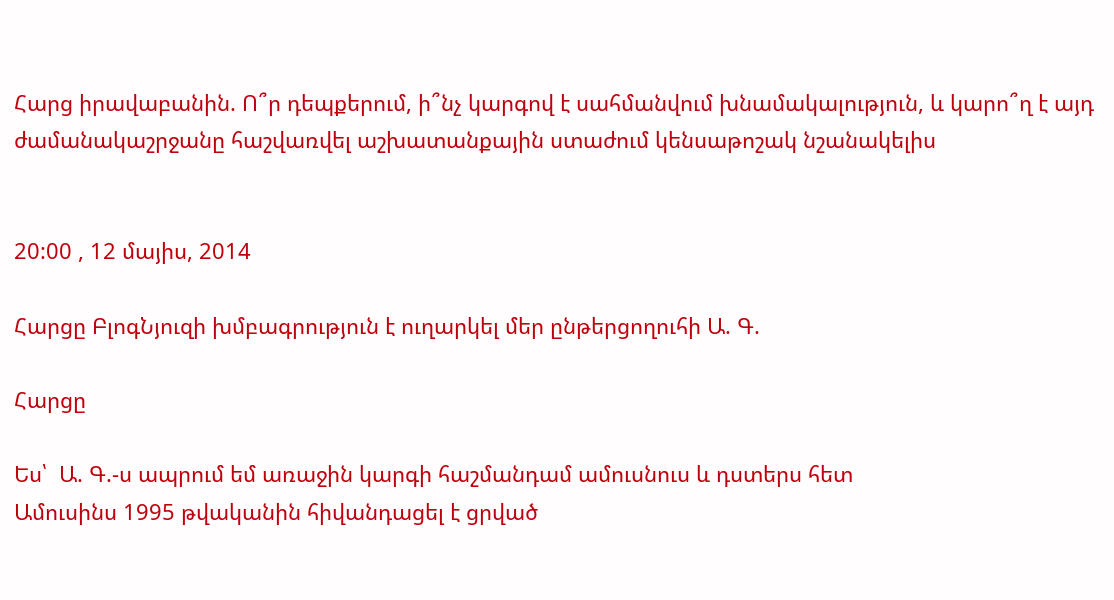Հարց իրավաբանին. Ո՞ր դեպքերում, ի՞նչ կարգով է սահմանվում խնամակալություն, և կարո՞ղ է այդ ժամանակաշրջանը հաշվառվել աշխատանքային ստաժում կենսաթոշակ նշանակելիս


20:00 , 12 մայիս, 2014

Հարցը ԲլոգՆյուզի խմբագրություն է ուղարկել մեր ընթերցողուհի Ա. Գ.

Հարցը

Ես՝  Ա. Գ.-ս ապրում եմ առաջին կարգի հաշմանդամ ամուսնուս և դստերս հետ
Ամուսինս 1995 թվականին հիվանդացել է ցրված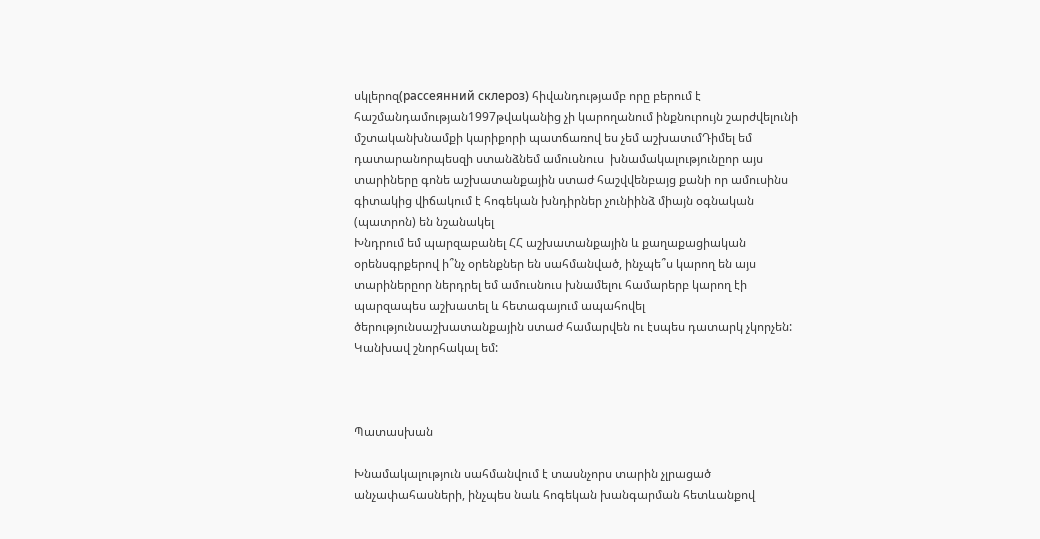սկլերոզ(рассеянний склероз) հիվանդությամբ որը բերում է հաշմանդամության1997թվականից չի կարողանում ինքնուրույն շարժվելունի մշտականխնամքի կարիքորի պատճառով ես չեմ աշխատւմԴիմել եմ դատարանորպեսզի ստանձնեմ ամուսնուս  խնամակալությունըոր այս տարիները գոնե աշխատանքային ստաժ հաշվվենբայց քանի որ ամուսինս  գիտակից վիճակում է հոգեկան խնդիրներ չունիինձ միայն օգնական (պատրոն) են նշանակել
Խնդրում եմ պարզաբանել ՀՀ աշխատանքային և քաղաքացիական օրենսգրքերով ի՞նչ օրենքներ են սահմանված, ինչպե՞ս կարող են այս տարիներըոր ներդրել եմ ամուսնուս խնամելու համարերբ կարող էի պարզապես աշխատել և հետագայում ապահովել ծերությունսաշխատանքային ստաժ համարվեն ու էսպես դատարկ չկորչեն: Կանխավ շնորհակալ եմ:



Պատասխան

Խնամակալություն սահմանվում է տասնչորս տարին չլրացած անչափահասների, ինչպես նաև հոգեկան խանգարման հետևանքով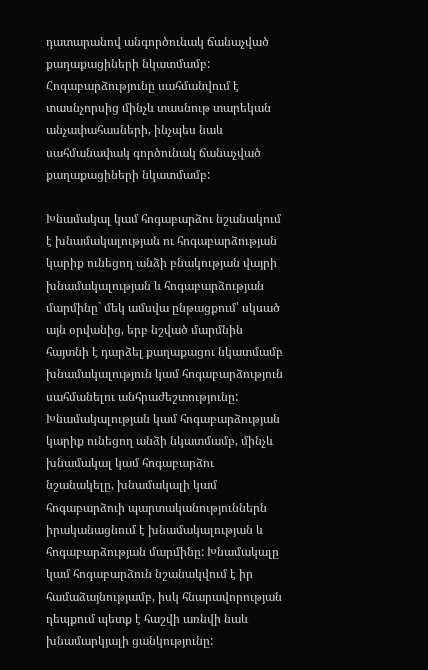դատարանով անգործունակ ճանաչված քաղաքացիների նկատմամբ: Հոգաբարձությունը սահմանվում է տասնչորսից մինչև տասնութ տարեկան անչափահասների, ինչպես նաև սահմանափակ գործունակ ճանաչված քաղաքացիների նկատմամբ:

Խնամակալ կամ հոգաբարձու նշանակում է խնամակալության ու հոգաբարձության կարիք ունեցող անձի բնակության վայրի խնամակալության և հոգաբարձության մարմինը` մեկ ամսվա ընթացքում՝ սկսած այն օրվանից, երբ նշված մարմնին հայտնի է դարձել քաղաքացու նկատմամբ խնամակալություն կամ հոգաբարձություն սահմանելու անհրաժեշտությունը: Խնամակալության կամ հոգաբարձության կարիք ունեցող անձի նկատմամբ, մինչև խնամակալ կամ հոգաբարձու նշանակելը, խնամակալի կամ հոգաբարձուի պարտականություններն իրականացնում է խնամակալության և հոգաբարձության մարմինը: Խնամակալը կամ հոգաբարձուն նշանակվում է իր համաձայնությամբ, իսկ հնարավորության դեպքում պետք է հաշվի առնվի նաև խնամարկյալի ցանկությունը: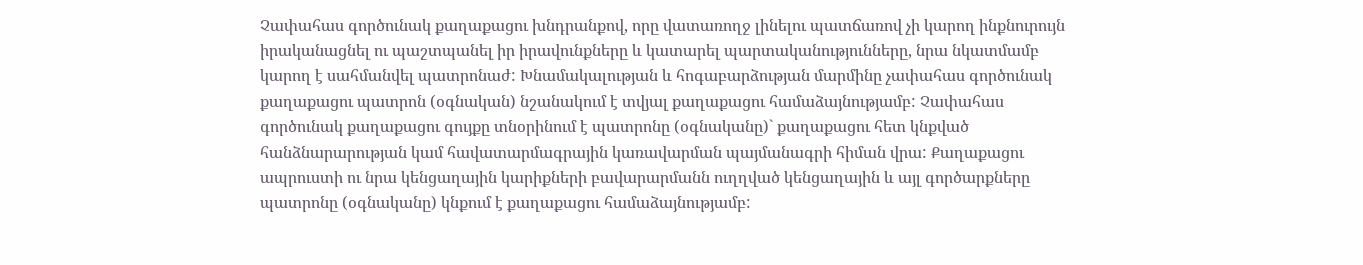Չափահաս գործունակ քաղաքացու խնդրանքով, որը վատառողջ լինելու պատճառով չի կարող ինքնուրույն իրականացնել ու պաշտպանել իր իրավունքները և կատարել պարտականությունները, նրա նկատմամբ կարող է սահմանվել պատրոնաժ: Խնամակալության և հոգաբարձության մարմինը չափահաս գործունակ քաղաքացու պատրոն (օգնական) նշանակում է տվյալ քաղաքացու համաձայնությամբ: Չափահաս գործունակ քաղաքացու գույքը տնօրինում է պատրոնը (օգնականը)` քաղաքացու հետ կնքված հանձնարարության կամ հավատարմագրային կառավարման պայմանագրի հիման վրա: Քաղաքացու ապրուստի ու նրա կենցաղային կարիքների բավարարմանն ուղղված կենցաղային և այլ գործարքները պատրոնը (օգնականը) կնքում է քաղաքացու համաձայնությամբ: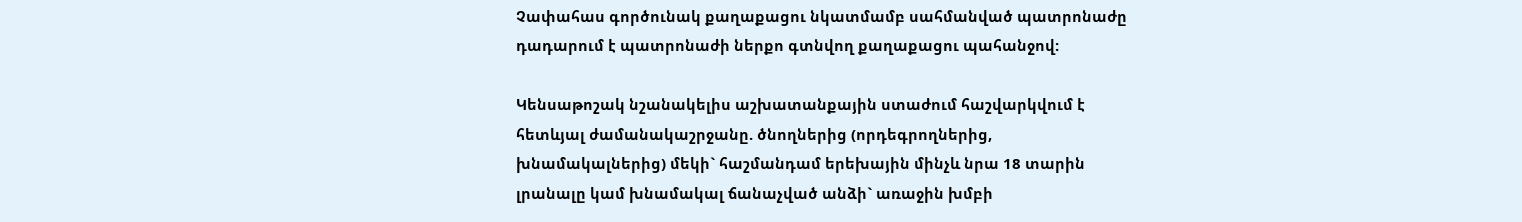Չափահաս գործունակ քաղաքացու նկատմամբ սահմանված պատրոնաժը դադարում է պատրոնաժի ներքո գտնվող քաղաքացու պահանջով:

Կենսաթոշակ նշանակելիս աշխատանքային ստաժում հաշվարկվում է հետևյալ ժամանակաշրջանը. ծնողներից (որդեգրողներից, խնամակալներից) մեկի` հաշմանդամ երեխային մինչև նրա 18 տարին լրանալը կամ խնամակալ ճանաչված անձի` առաջին խմբի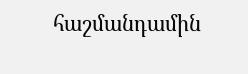հաշմանդամին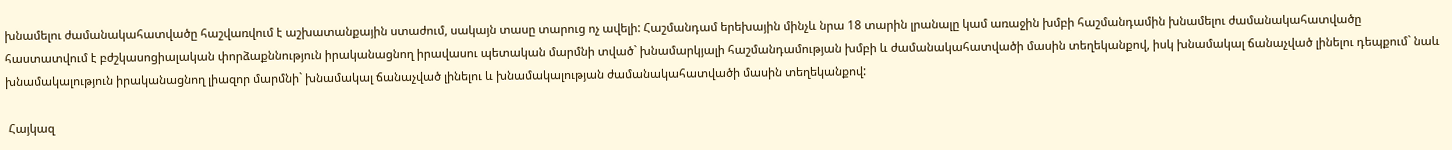խնամելու ժամանակահատվածը հաշվառվում է աշխատանքային ստաժում, սակայն տասը տարուց ոչ ավելի: Հաշմանդամ երեխային մինչև նրա 18 տարին լրանալը կամ առաջին խմբի հաշմանդամին խնամելու ժամանակահատվածը հաստատվում է բժշկասոցիալական փորձաքննություն իրականացնող իրավասու պետական մարմնի տված` խնամարկյալի հաշմանդամության խմբի և ժամանակահատվածի մասին տեղեկանքով, իսկ խնամակալ ճանաչված լինելու դեպքում` նաև խնամակալություն իրականացնող լիազոր մարմնի` խնամակալ ճանաչված լինելու և խնամակալության ժամանակահատվածի մասին տեղեկանքով:

 Հայկազ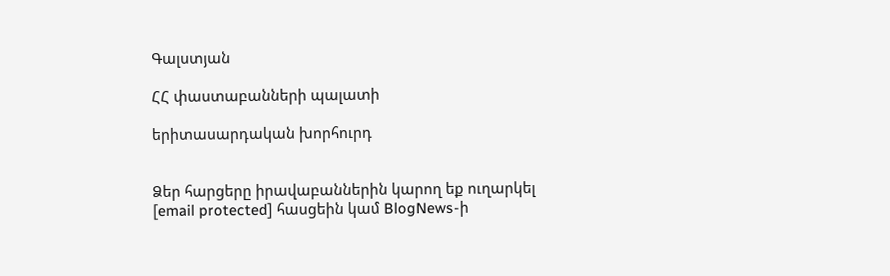Գալստյան

ՀՀ փաստաբանների պալատի

երիտասարդական խորհուրդ


Ձեր հարցերը իրավաբաններին կարող եք ուղարկել [email protected] հասցեին կամ BlogNews-ի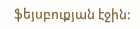ֆեյսբուքյան էջին: